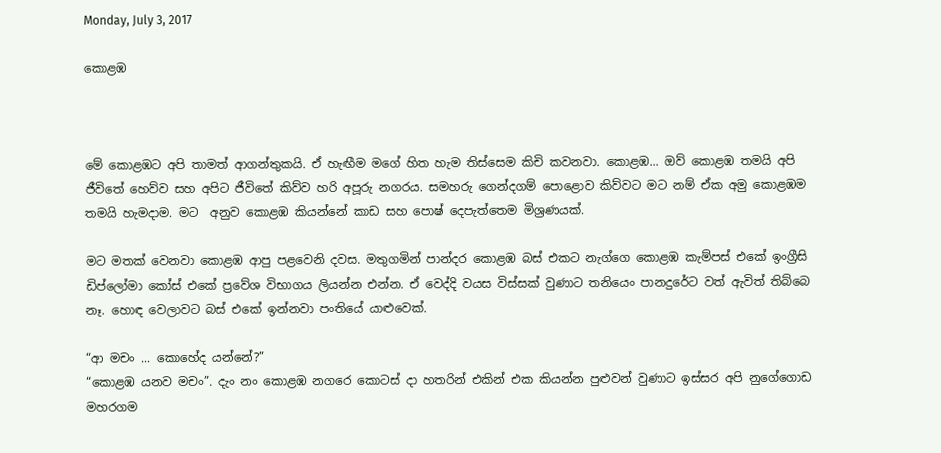Monday, July 3, 2017

කොළඹ



මේ කොළඹට අපි තාමත් ආගන්තුකයි. ඒ හැඟීම මගේ හිත හැම තිස්සෙම කිචි කවනවා. කොළඹ... ඔව් කොළඹ තමයි අපි ජීවිතේ හෙව්ව සහ අපිට ජීවිතේ කිව්ව හරි අපූරු නගරය. සමහරු ගෙන්දගම් පොළොව කිව්වට මට නම් ඒක අමු කොළඹම තමයි හැමදාම. මට  අනුව කොළඹ කියන්නේ කාඩ සහ පොෂ් දෙපැත්තෙම මිශ්‍රණයක්.

මට මතක් වෙනවා කොළඹ ආපු පළවෙනි දවස. මතුගමින් පාන්දර කොළඹ බස් එකට නැග්ගෙ කොළඹ කැම්පස් එකේ ඉංග්‍රීසි ඩිප්ලෝමා කෝස් එකේ ප්‍රවේශ විභාගය ලියන්න එන්න. ඒ වෙද්දි වයස විස්සක් වුණාට තනියෙං පානදුරේට වත් ඇවිත් තිබ්බෙ නෑ. හොඳ වෙලාවට බස් එකේ ඉන්නවා පංතියේ යාළුවෙක්.

“ආ මචං ... කොහේද යන්නේ?”
“කොළඹ යනව ම‍චං”. දැං නං කොළඹ නග‍රෙ කොටස් දා හතරින් එකින් එක කියන්න පුළුවන් වුණාට ඉස්සර අපි ‍නුගේගොඩ මහරගම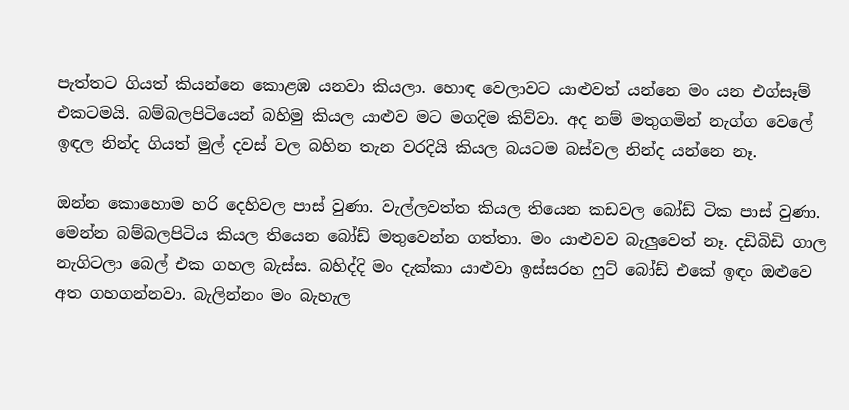පැත්තට ගියත් කියන්නෙ කොළඹ යනවා කියලා. හොඳ වෙලාවට යාළුවත් යන්නෙ මං යන එග්සෑම් එකටමයි. බම්බලපිටියෙන් බහිමු කියල යාළුව මට මගදිම කිව්වා. අද නම් මතුගමින් නැග්ග වෙලේ ඉඳල නින්ද ගියත් මුල් දවස් වල බහින තැන වරදියි කියල බයටම බස්වල නින්ද යන්නෙ නෑ.

ඔන්න කොහොම හරි දෙහිවල පාස් වුණා. වැල්ලවත්ත කියල තියෙන කඩවල බෝඩ් ටික පාස් වුණා. මෙන්න බම්බලපිටිය කියල තියෙන බෝඩ් මතුවෙන්න ගත්තා. මං යාළුවව බැලුවෙත් නෑ. දඩිබිඩි ගාල නැගිටලා බෙල් එක ගහල බැස්ස. බහිද්දි මං දැක්කා යාළුවා ඉස්සරහ ෆුට් බෝඩ් එකේ ඉඳං ඔළුවෙ අත ගහගන්නවා. බැලින්නං මං බැහැල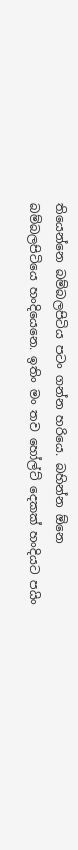තියෙන්නෙ ‍බම්බලපිටිය පටං ගන්න හරියෙ. බහින්න ඕනෙ බම්බලපිටියෙ හංදියෙනෙ. ඉතිං මං තව හෝල්ට් දෙකක් හංදියට පයිං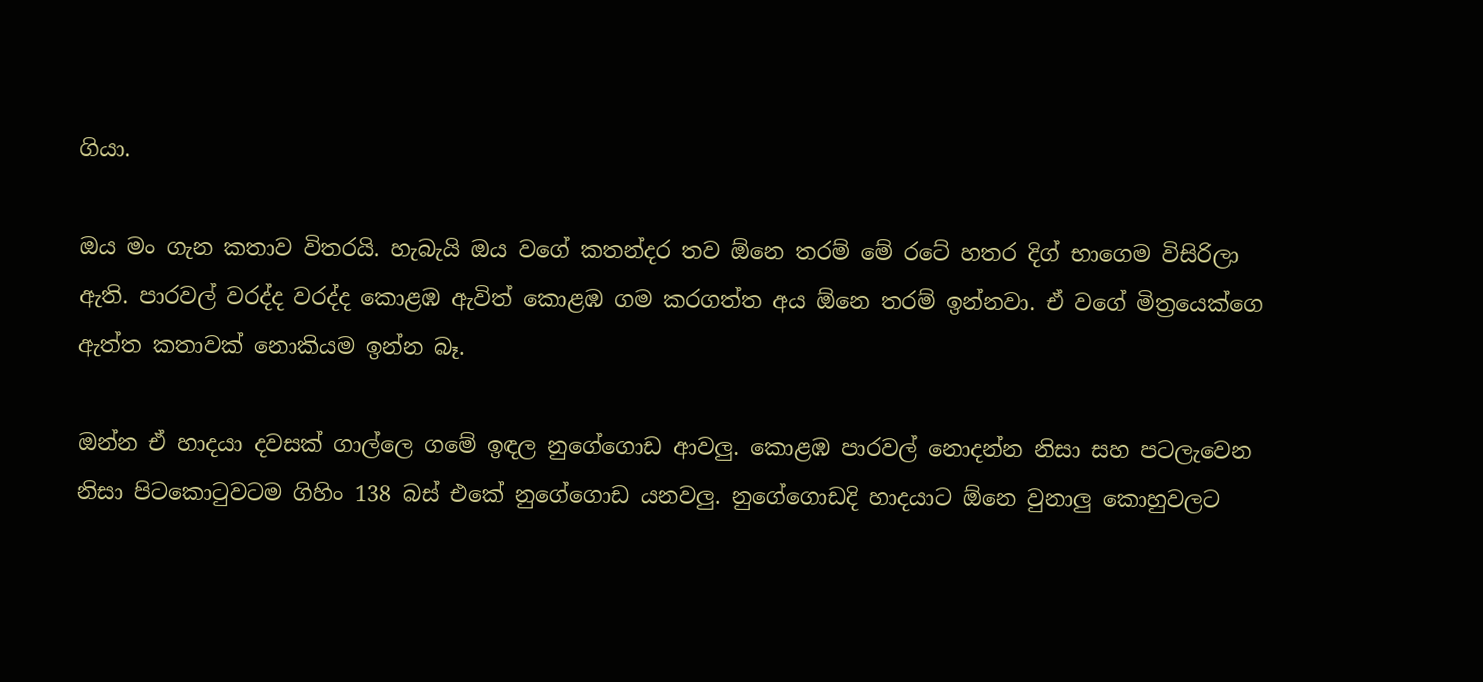ගියා.

ඔය මං ගැන කතාව විතරයි. හැබැයි ඔය වගේ කතන්දර තව ඕනෙ තරම් මේ රටේ හතර දිග් භාගෙම විසිරිලා ඇති. පාරවල් වරද්ද වරද්ද කොළඹ ඇවිත් කොළඹ ගම කරගත්ත අය ඕනෙ තරම් ඉන්නවා. ඒ වගේ මිත්‍රයෙක්ගෙ ඇත්ත කතාවක් නොකියම ඉන්න බෑ.

ඔන්න ඒ හාදයා දවසක් ගාල්ලෙ ගමේ ඉඳල නුගේගොඩ ආවලු. කොළඹ පාරවල් නොදන්න නිසා සහ පටලැවෙන නිසා පිටකොටුවටම ගිහිං 138 බස් එකේ නුගේගොඩ යනවලු. නු‍ගේගොඩදි හාදයාට ඕනෙ වුනාලු කොහුවලට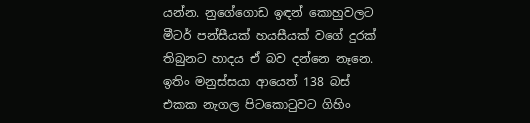යන්න. නුගේගොඩ ඉඳන් කොහුවලට මීටර් පන්සීයක් හයසීයක් වගේ දුරක් තිබුනට හාදය ඒ බව දන්නෙ නෑනෙ. ඉතිං මනුස්සයා ආයෙත් 138 බස් එකක නැගල පිටකොටුවට ගිහිං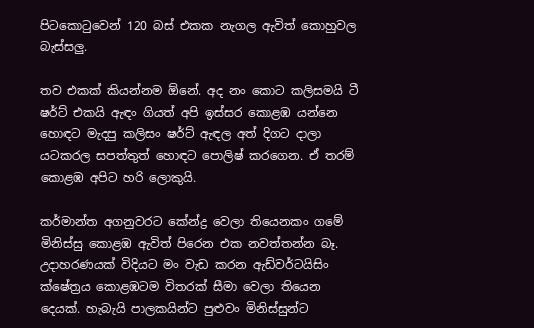පිටකොටුවෙන් 120 බස් එකක නැගල ඇවිත් කොහුවල බැස්සලු.

තව එකක් කියන්නම ඕනේ. අද නං කොට කලිසමයි ටී ෂර්ට් එකයි ඇඳං ගියත් අපි ඉස්සර කොළඹ යන්නෙ හොඳට මැදපු කලිසං ෂර්ට් ඇඳල අත් දිගට දාලා යටකරල සපත්තුත් හොඳට පොලිෂ් කරගෙන. ඒ තරම් කොළඹ අපිට හරි ලොකුයි.

කර්මාන්ත අගනුවරට කේන්ද්‍ර වෙලා තියෙනකං ගමේ මිනිස්සු කොළඹ ඇවිත් පිරෙන එක නවත්තන්න බෑ. උදාහරණයක් විදියට මං වැඩ කරන ඇඩ්වර්ටයිසිං ක්ෂේත්‍රය කොළඹටම විතරක් සීමා වෙලා තියෙන දෙයක්. හැබැයි පාලකයින්ට පුළුවං මිනිස්සුන්ට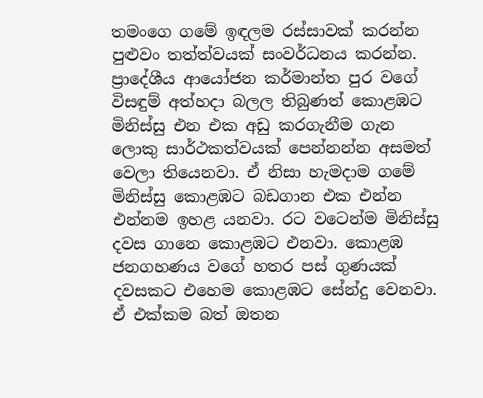තමංගෙ ගමේ ඉඳලම රස්සාවක් කරන්න පුළුවං තත්ත්වයක් සංවර්ධනය කරන්න. ප්‍රාදේශීය ආයෝජන කර්මාන්ත පුර වගේ විසඳුම් අත්හදා බලල තිබුණත් කොළඹට මිනිස්සු එන එක අඩු කරගැනීම ගැන ලොකු සාර්ථකත්වයක් පෙන්නන්න අසමත් වෙලා තියෙනවා. ඒ නිසා හැමදාම ගමේ මිනිස්සු කොළඹට බඩගාන එක එන්න එන්නම ඉහළ යනවා. රට වටෙන්ම මිනිස්සු දවස ගානෙ කොළඹට එනවා. කොළඹ ජනගහණය වගේ හතර පස් ගුණයක් දවසකට එහෙම කොළඹට සේන්දු වෙනවා. ඒ එක්කම බත් ඔතන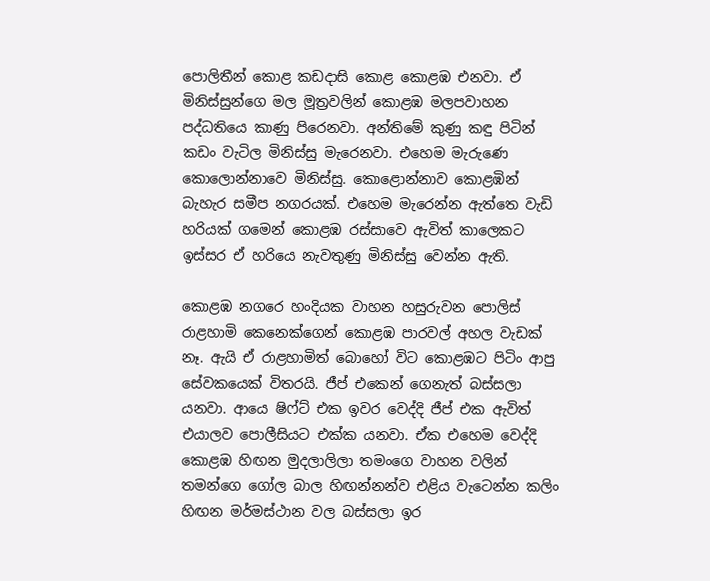පොලිතීන් කොළ කඩදාසි කොළ කොළඹ එනවා. ඒ මිනිස්සුන්ගෙ මල මූත්‍රවලින් කොළඹ මලපවාහන පද්ධතියෙ කාණු පිරෙනවා. අන්තිමේ කුණු කඳු පිටින් කඩං වැටිල මිනිස්සු මැරෙනවා. එහෙම මැරුණෙ කොලොන්නාවෙ මිනිස්සු. කොළොන්නාව කොළඹින් බැහැර සමීප නගරයක්. එහෙම මැරෙන්න ඇත්තෙ වැඩි හරියක් ගමෙන් කොළඹ රස්සාවෙ ඇවිත් කාලෙකට ඉස්සර ඒ හරියෙ නැවතුණු මිනිස්සු වෙන්න ඇති.

කොළඹ නගරෙ හංදියක වාහන හසුරුවන පොලිස් රාළහාමි කෙනෙක්ගෙන් කොළඹ පාරවල් අහල වැඩක් නෑ. ඇයි ඒ රාළහාමිත් බොහෝ විට කොළඹට පිටිං ආපු සේවකයෙක් විතරයි. ජීප් එකෙන් ගෙනැත් බස්සලා යනවා. ආයෙ ෂිෆ්‍ට් එක ඉවර වෙද්දි ජීප් එක ඇවිත් එයාලව පොලීසියට එක්ක යනවා. ඒක එහෙම වෙද්දි කොළඹ හිඟන මුදලාලිලා තමංගෙ වාහන වලින් තමන්ගෙ ගෝල බාල හිඟන්නන්ව එළිය වැටෙන්න කලිං හිඟන මර්මස්ථාන වල බස්සලා ඉර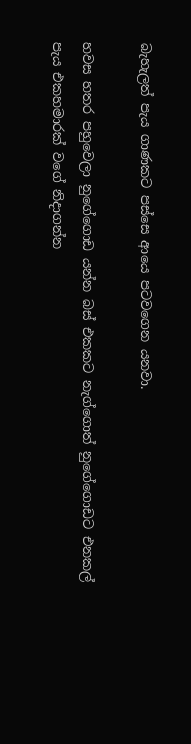බැහැලත් පැය ගාණකට පස්සෙ ආයෙ පටවගෙන යනවා.

හවස හතර පහුවෙලා නුගේගොඩ යන්න බස් එකකට නැග්ගොත් නුගේගොඩට එනකල් පැය එකහමාරක් වගේ නිදාගන්න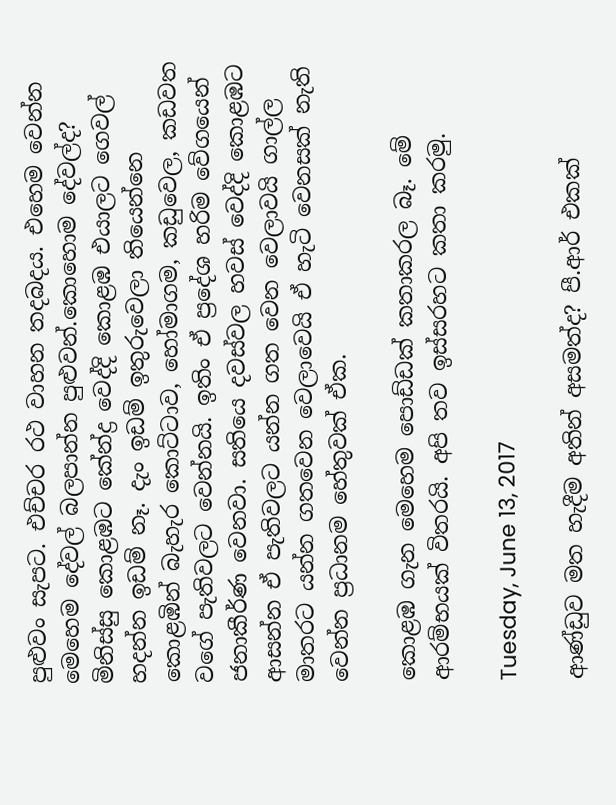පුළුවං සැපට. එච්චර රථ වාහන තදබදය. එහෙම වෙන්න මෙහෙම දේවල් බලපාන්න පුළුවන්.කොහොම දේවල්ද? මිනිස්සු කොළඹට කේන්ද්‍ර වෙද්දි කොළඹ එයාලට ගෙවල් හදන්න ඉඩම් නෑ. දැං ඉඩම් ඉතුරුවෙලා තියෙන්නෙ කොළඹින් බැහැර කොට්ටාව, හෝමාගම, කඩුවෙල, කඩවත වගේ පැතිවලට වෙන්නයි. ඉතිං ඒ ප්‍රදේශ හරිම වේගයෙන් ජනාකීර්ණ වෙනවා. සතියෙ දවස්වල හවස් වෙද්දි කොළඹට ආසන්න ඒ පැතිවලට යන්න ගත වෙන වෙලාවයි ගාල්ල මාතරට යන්න ගතවෙන වෙලාවෙයි ඒ හැටි වෙනසක් නැති වෙන්න ප්‍රධානම හේතුවක් ඒක.

කොළඹ ගැන මෙහෙම පොඩ්ඩක් කතාකරල බෑ. මේ ආරම්භයක් විතරයි. අපි තව ඉස්සරහට කතා කරමු.

Tuesday, June 13, 2017

ආණ්ඩුව මත හැදීම අතින් අසමත්ද? පී.ආර් එකක්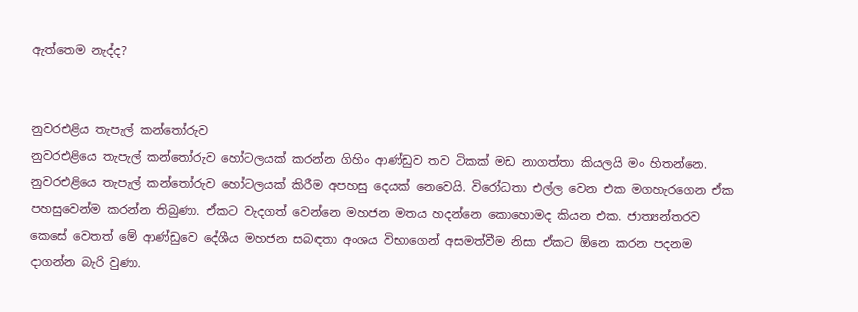ඇත්තෙම නැද්ද?


නුවරඑළිය තැපැල් කන්තෝරුව
නුවරඑළියෙ තැපැල් කන්තෝරුව හෝටලයක් කරන්න ගිහිං ආණ්ඩුව තව ටිකක් මඩ නාගත්තා කියලයි මං හිතන්නෙ. නුවරඑළියෙ තැපැල් කන්තෝ‍රුව හෝටලයක් කිරීම අපහසු දෙයක් නෙවෙයි. විරෝධතා එල්ල වෙන එක මගහැරගෙන ඒක පහසුවෙන්ම කරන්න තිබුණා. ඒකට වැදගත් වෙන්නෙ මහජන මතය හදන්නෙ කොහොමද කියන එක. ජ‍ාත්‍යන්තරව කෙ‍සේ වෙතත් මේ ආණ්ඩුවෙ දේශීය මහජන සබඳතා අංශය විභාගෙන් අසමත්වීම නිසා ඒකට ඕනෙ කරන පදනම දාගන්න බැරි වුණා.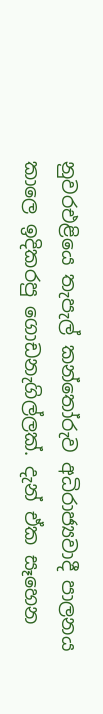නුවරඑළියෙ තැපැල් කන්තෝරුව අධිරාජ්‍යවාදී පාලනය කාලෙ ඉදිකරපු ‍ගොඩනැගිල්ලක්. දැන් ඒක සෑහෙන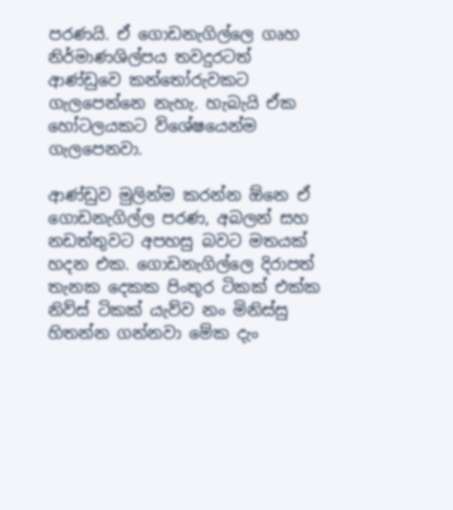පරණයි. ඒ ගොඩනැගිල්ලෙ ගෘහ නිර්මාණශිල්පය තවදුරටත් ආණ්ඩුවෙ කන්තෝරුවකට ගැලපෙන්නෙ නැහැ. හැබැයි ඒක හෝටලයකට විශේෂයෙන්ම ගැලපෙනවා.

අ‍ාණ්ඩුව මුලින්ම කරන්න ඕනෙ ඒ ගොඩනැගිල්ල පරණ, අබලන් සහ නඩත්තුවට අපහසු බවට මතයක් හදන එක. ගොඩනැගිල්ලෙ දිරාපත් තැනක දෙකක පිංතූර ටිකක් එක්ක නිව්ස් ටිකක් යැව්ව නං මිනිස්සු හිතන්න ගන්නවා මේක දැං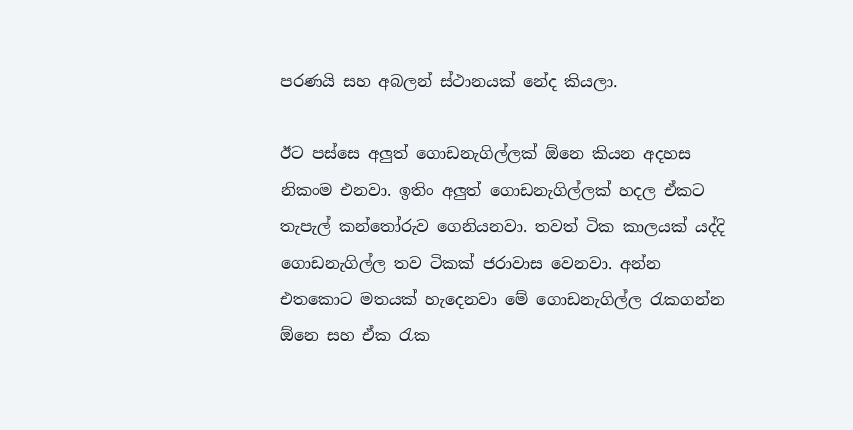පරණයි සහ අබලන් ස්ථානයක් නේද කියලා.

ඊට පස්සෙ අලුත් ගොඩනැගිල්ලක් ඕනෙ කියන අදහස නිකංම එනවා. ඉතිං අලුත් ගොඩනැගිල්ලක් හදල ඒකට තැපැල් කන්තෝරුව ගෙනියනවා. තවත් ටික කාලයක් යද්දි ගොඩනැගිල්ල තව ටිකක් ජරාවාස වෙනවා. අන්න එතකොට මතයක් හැදෙනවා මේ ගොඩනැගිල්ල රැකගන්න ඕනෙ සහ ඒක රැක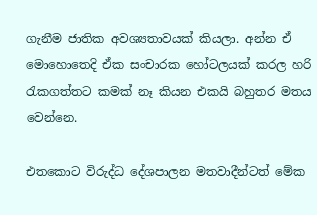ගැනීම ජාතික අවශ්‍යතාවයක් කියලා. අන්න ඒ මොහොතෙදි ඒක සංචාරක හෝටලයක් කරල හරි රැකගත්තට කමක් නෑ කියන එකයි බහුතර මතය වෙන්නෙ.

එතකොට විරුද්ධ දේශපාලන මතවාදීන්ටත් මේක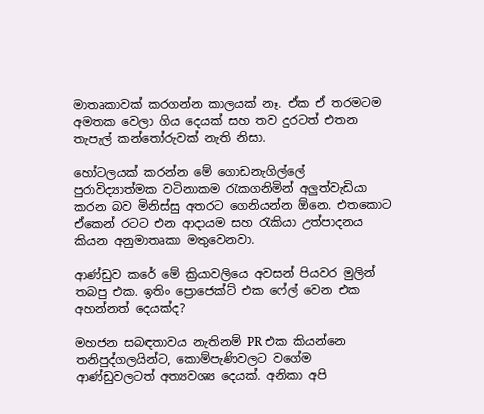මාතෘකාවක් කරගන්න කාලයක් නෑ. ඒක ඒ තරමටම අමතක වෙලා ගිය දෙයක් සහ තව දුරටත් එතන තැපැල් කන්තෝරුවක් නැති නිසා.

හෝටලයක් කරන්න මේ ගොඩනැගිල්ලේ පුරාවිද්‍යාත්මක වටිනාකම රැකගනිමින් අලුත්වැඩියා කරන බව මිනිස්සු අතරට ගෙනියන්න ඕනෙ. එතකොට ඒකෙන් රටට එන ආදායම සහ රැකියා උත්පාදනය කියන අනුමාතෘකා මතුවෙනවා.

ආණ්ඩුව කරේ මේ ක්‍රියාවලියෙ අවසන් පියවර මුලින් තබපු එක. ඉතිං ප්‍රොජෙක්ට් එක ෆේල් වෙන එක අහන්නත් දෙයක්ද?

මහජන සබඳතාවය නැතිනම් PR එක කියන්නෙ තනිපුද්ගලයින්ට, කොම්පැණිවලට වගේම ආණ්ඩුවලටත් අත්‍යවශ්‍ය දෙයක්. අනිකා අපි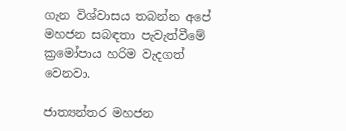ගැන විශ්වාසය තබන්න අපේ මහජන සබඳතා පැවැත්වීමේ ක්‍රමෝපාය හරිම වැදගත් වෙනවා.

ජාත්‍යන්තර මහජන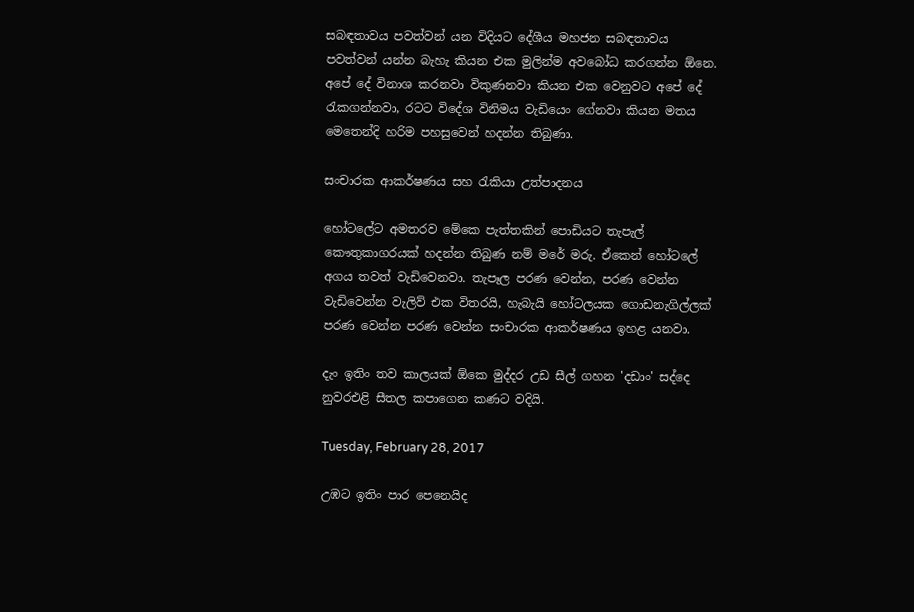සබඳතාවය පවත්වන් යන විදියට දේශීය මහජන සබඳතාවය පවත්වන් යන්න බැහැ කියන එක මුලින්ම අවබෝධ කරගන්න ඕනෙ. අපේ දේ විනාශ කරනවා විකුණනවා කියන එක වෙනුවට අපේ දේ රැකගන්නවා, රටට විදේශ විනිමය වැඩියෙං ගේනවා කියන මතය මෙතෙන්දි හරිම පහසුවෙන් හදන්න තිබුණා.

සංචාරක ආකර්ෂණය සහ රැකියා උත්පාදනය

හෝටලේට අමතරව මේකෙ පැත්තකින් පොඩියට තැපැල් කෞතුකාගරයක් හදන්න තිබුණ නම් මරේ මරු. ඒකෙන් හෝටලේ අගය තවත් වැඩිවෙනවා. තැපෑල පරණ වෙන්න, පරණ වෙන්න වැඩිවෙන්න වැලිව් එක විතරයි, හැබැයි හෝටලයක ‍ගොඩනැගිල්ලක් පරණ වෙන්න පරණ වෙන්න සංචාරක ආකර්ෂණය ඉහළ යනවා.

දැං ඉතිං තව කාලයක් ඕකෙ මුද්දර උඩ සීල් ගහන 'දඩාං' සද්දෙ නුවරඑළි සීතල කපාගෙන කණට වදියි.

Tuesday, February 28, 2017

උඹට ඉතිං පාර පෙනෙයිද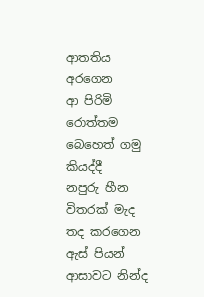ආතතිය අරගෙන
ආ පිරිමි රොත්තම
බෙහෙත් ගමු කියද්දී
නපුරු හීන විතරක් මැද
තද කරගෙන ඇස් පියන්
ආසාවට නින්ද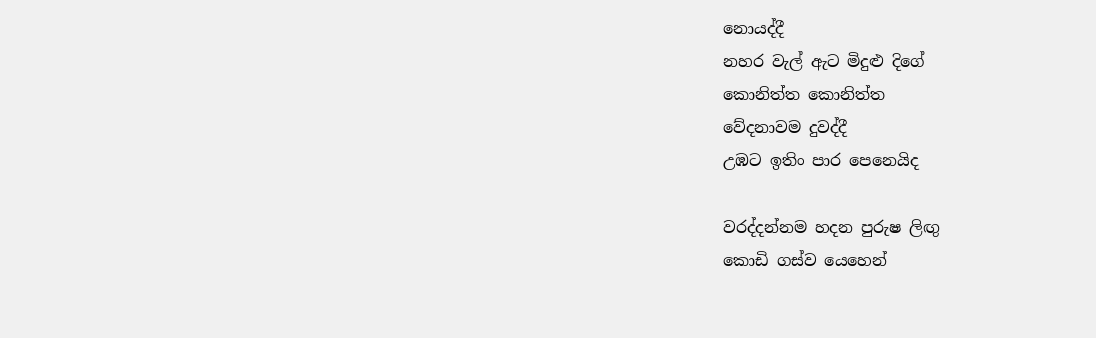නොයද්දී
නහර වැල් ඇට මිදුළු දිගේ
කොනිත්ත කොනිත්ත
වේදනාවම දුවද්දී
උඹට ඉතිං පාර පෙනෙයිද

වරද්දන්නම හදන පුරුෂ ලිඟු
කොඩි ගස්ව යෙහෙන්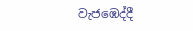වැජඹෙද්දී